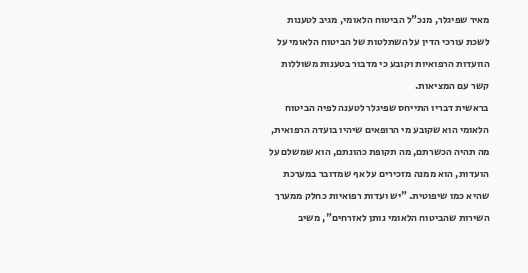מאיר שפיגלר, מנכ"ל הביטוח הלאומי, מגיב לטענות לשכת עורכי הדין על השתלטות של הביטוח הלאומי על הוועדות הרפואיות וקובע כי מדבור בטענות משוללות קשר עם המציאות.
בראשית דבריו התייחס שפיגלר לטענה לפיה הביטוח הלאומי הוא שקובע מי הרופאים שיהיו בועדה הרפואית, מה תהיה הכשרתם, מה תקופת כהונתם, הוא שמשלם על הועדות, הוא ממנה מזכירים על אף שמדובר במערכת שהיא כמו שיפוטית. "יש ועדות רפואיות כחלק ממערך השירות שהביטוח הלאומי נותן לאזרחים", משיב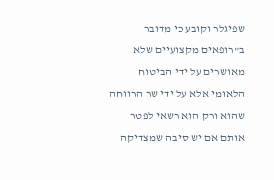שפיגלר וקובע כי מדובר ב"רופאים מקצועיים שלא מאושרים על ידי הביטוח הלאומי אלא על ידי שר הרווחה שהוא ורק הוא רשאי לפטר אותם אם יש סיבה שמצדיקה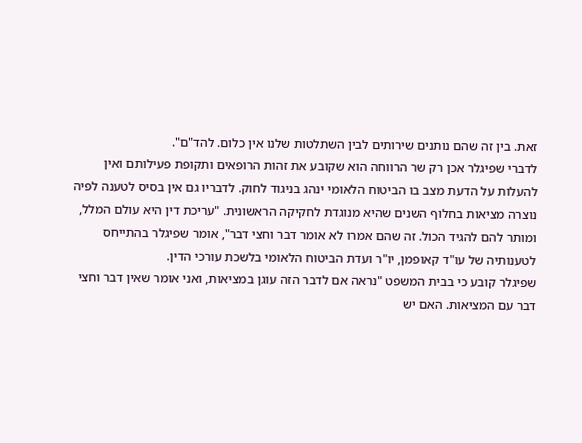זאת. בין זה שהם נותנים שירותים לבין השתלטות שלנו אין כלום. להד"ם".
לדברי שפיגלר אכן רק שר הרווחה הוא שקובע את זהות הרופאים ותקופת פעילותם ואין להעלות על הדעת מצב בו הביטוח הלאומי ינהג בניגוד לחוק. לדבריו גם אין בסיס לטענה לפיה נוצרה מציאות בחלוף השנים שהיא מנוגדת לחקיקה הראשונית. "עריכת דין היא עולם המלל, ומותר להם להגיד הכול. זה שהם אמרו לא אומר דבר וחצי דבר", אומר שפיגלר בהתייחס לטענותיה של עו"ד קאופמן, יו"ר ועדת הביטוח הלאומי בלשכת עורכי הדין.
שפיגלר קובע כי בבית המשפט "נראה אם לדבר הזה עוגן במציאות, ואני אומר שאין דבר וחצי דבר עם המציאות. האם יש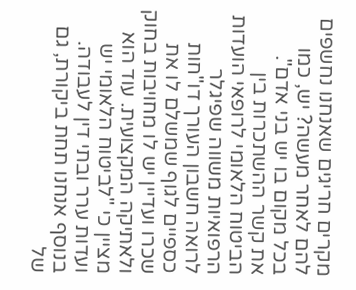מקרים חריגים שאנחנו נחשפים להם לאחר מעשה? יש, כמו בכל מקום בו יש בני אדם".
את קשר ההשתכרות בין הביטוח הלאומי לרופאי הועדות הרפואיות משווה שפיגלר לרואה חשבון העורך דו"חות כספיים לגוף שמשלם לו את שכרו ועדיין יש לו מחויבות בחוק ולאתיקה המקצועית. עוד הוא מציין כי "לביטוח הלאומי יש ועדות ערר ובתי דין לעבודה. בנוסף אנחנו תחת ביקורת, גם של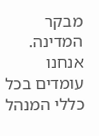מבקר המדינה. אנחנו עומדים בכל כללי המנהל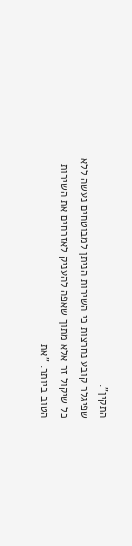התקין".
שפיגלר קובע נחרצות כי השירות הניתן למבוטחים נעשה ללא כל שיקול זר אלא מתוך שאפה להעניק לאזרחים את השירות הטוב ביותר. "את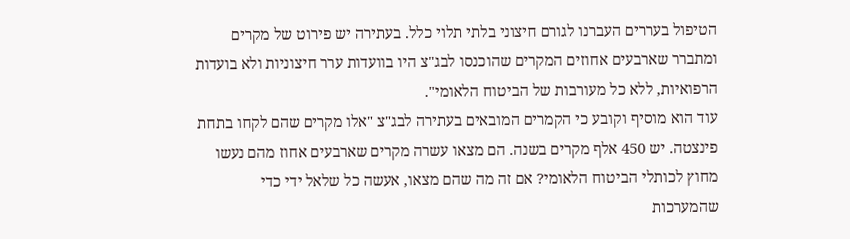הטיפול בעררים העברנו לגורם חיצוני בלתי תלוי כלל. בעתירה יש פירוט של מקרים ומתברר שארבעים אחוזים המקרים שהוכנסו לבג"צ היו בוועדות ערר חיצוניות ולא בועדות הרפואיות, ללא כל מעורבות של הביטוח הלאומי".
עוד הוא מוסיף וקובע כי הקמרים המובאים בעתירה לבג"צ "אלו מקרים שהם לקחו בתחת פינצטה. יש 450 אלף מקרים בשנה. הם מצאו עשרה מקרים שארבעים אחוז מהם נעשו מחוץ לכותלי הביטוח הלאומי? אם זה מה שהם מצאו, אעשה כל שלאל ידי כדי שהמערכות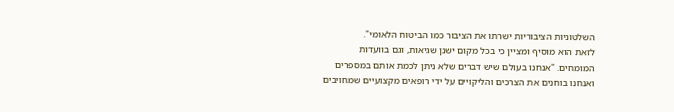השלטוניות הציבוריות ישרתו את הציבור כמו הביטוח הלאומי".
לזאת הוא מוסיף ומציין כי בכל מקום ישנן שגיאות, וגם בוועדות המומחים. "אנחנו בעולם שיש דברים שלא ניתן לכמת אותם במספרים ואנחנו בוחנים את הצרכים והליקויים על ידי רופאים מקצועיים שמחויבים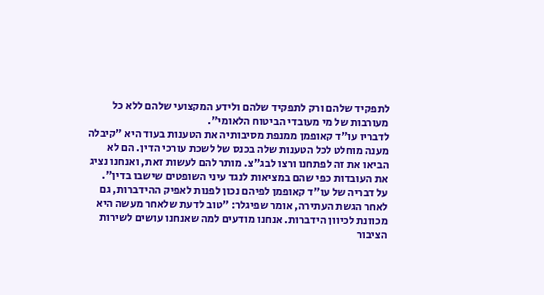לתפקיד שלהם ורק לתפקיד שלהם ולידע המקצועי שלהם ללא כל מעורבות של מי מעובדי הביטוח הלאומי".
לדבריו עו"ד קאופמן ממנפת מסיבותיה את הטענות בעוד היא "קיבלה מענה מוחלט לכל הטענות שלה בכנס של לשכת עורכי הדין. הם לא הביאו את זה לפתחנו ורצו לבג"צ. מותר להם לעשות זאת, ואנחנו נציג את העובדות כפי שהם במציאות לנגד עיני השופטים שישבו בדין".
על דבריה של עו"ד קאופמן לפיהם נכון לפנות לאפיק ההידברות, גם לאחר הגשת העתירה, אומר שפיגלר: "טוב לדעת שלאחר מעשה היא מכוונת לכיוון הידברות. אנחנו מודעים למה שאנחנו עושים לשירות הציבור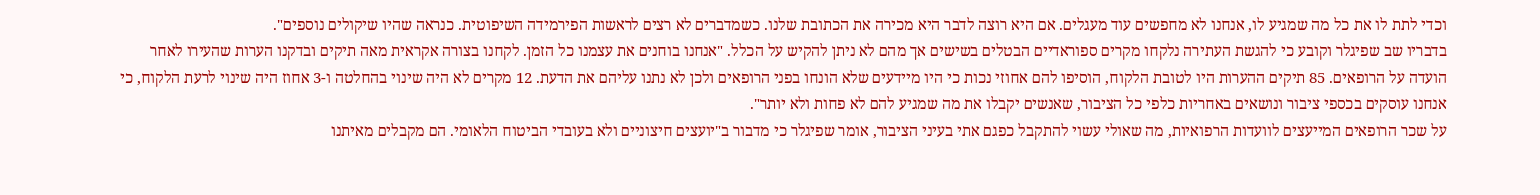וכדי לתת לו את כל מה שמגיע לו, אנחנו לא מחפשים עוד מעגלים. אם היא רוצה לדבר היא מכירה את הכתובת שלנו. כשמדברים לא רצים לראשות הפירמידה השיפוטית. כנראה שהיו שיקולים נוספים".
בדבריו שב שפיגלר וקובע כי להגשת העתירה נלקחו מקרים ספוראדיים הבטלים בשישים אך מהם לא ניתן להקיש על הכלל. "אנחנו בוחנים את עצמנו כל הזמן. לקחנו בצורה אקראית מאה תיקים ובדקנו הערות שהעירו לאחר הועדה על הרופאים. 85 תיקים ההערות היו לטובת הלקוח, הוסיפו להם אחוזי נכות כי היו מיידעים שלא הונחו בפני הרופאים ולכן לא נתנו עליהם את הדעת. 12 מקרים לא היה שינוי בהחלטה ו-3 אחוז היה שינוי לרעת הלקוח, כי אנחנו עוסקים בכספי ציבור ונושאים באחריות כלפי כל הציבור, שאנשים יקבלו את מה שמגיע להם לא פחות ולא יותר".
על שכר הרופאים המייעצים לוועדות הרפואיות, מה שאולי עשוי להתקבל כפגם אתי בעיני הציבור, אומר שפיגלר כי מדבור ב"יועצים חיצוניים ולא בעובדי הביטוח הלאומי. הם מקבלים מאיתנו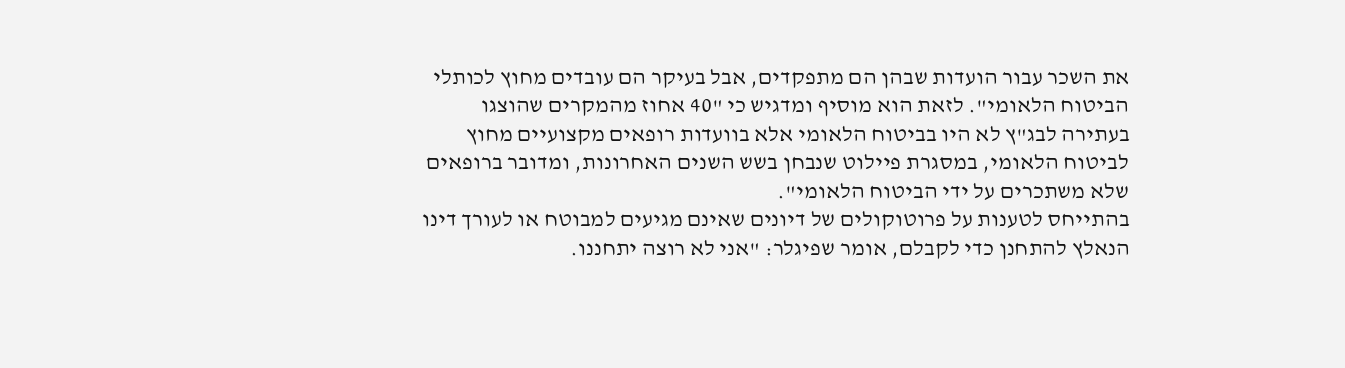את השכר עבור הועדות שבהן הם מתפקדים, אבל בעיקר הם עובדים מחוץ לכותלי הביטוח הלאומי". לזאת הוא מוסיף ומדגיש כי "40 אחוז מהמקרים שהוצגו בעתירה לבג"ץ לא היו בביטוח הלאומי אלא בוועדות רופאים מקצועיים מחוץ לביטוח הלאומי, במסגרת פיילוט שנבחן בשש השנים האחרונות, ומדובר ברופאים שלא משתכרים על ידי הביטוח הלאומי".
בהתייחס לטענות על פרוטוקולים של דיונים שאינם מגיעים למבוטח או לעורך דינו הנאלץ להתחנן כדי לקבלם, אומר שפיגלר: "אני לא רוצה יתחננו.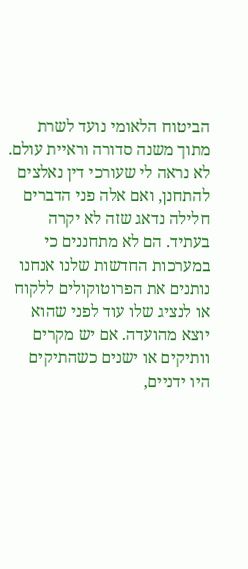הביטוח הלאומי נועד לשרת מתוך משנה סדורה וראיית עולם. לא נראה לי שעורכי דין נאלצים להתחנן, ואם אלה פני הדברים חלילה נדאג שזה לא יקרה בעתיד. הם לא מתחננים כי במערכות החדשות שלנו אנחנו נותנים את הפרוטוקולים ללקוח או לנציג שלו עוד לפני שהוא יוצא מהועדה. אם יש מקרים וותיקים או ישנים כשהתיקים היו ידניים,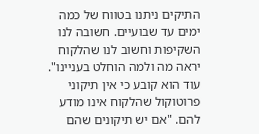התיקים ניתנו בטווח של כמה ימים עד שבועיים. חשובה לנו השקיפות וחשוב לנו שהלקוח יראה מה ולמה הוחלט בעניינו".
עוד הוא קובע כי אין תיקוני פרוטוקול שהלקוח אינו מודע להם. "אם יש תיקונים שהם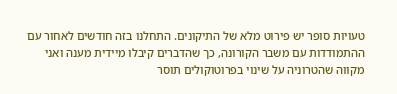טעויות סופר יש פירוט מלא של התיקונים. התחלנו בזה חודשים לאחור עם ההתמודדות עם משבר הקורונה, כך שהדברים קיבלו מיידית מענה ואני מקווה שהטרוניה על שינוי בפרוטוקולים תוסר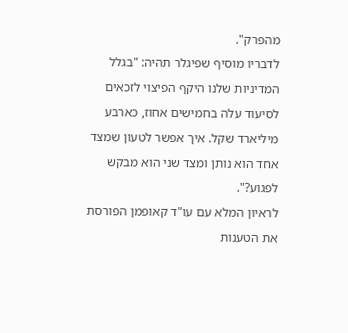מהפרק".
לדבריו מוסיף שפיגלר תהיה: "בגלל המדיניות שלנו היקף הפיצוי לזכאים לסיעוד עלה בחמישים אחוז, כארבע מיליארד שקל. איך אפשר לטעון שמצד אחד הוא נותן ומצד שני הוא מבקש לפגוע?".
לראיון המלא עם עו"ד קאופמן הפורסת את הטענות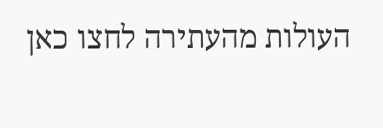העולות מהעתירה לחצו כאן